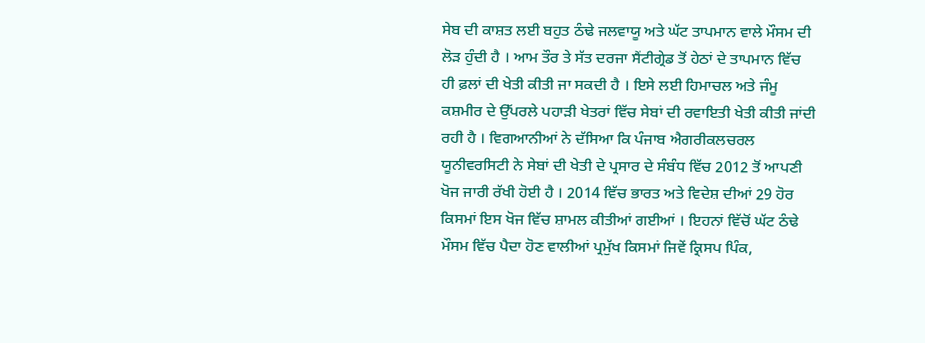ਸੇਬ ਦੀ ਕਾਸ਼ਤ ਲਈ ਬਹੁਤ ਠੰਢੇ ਜਲਵਾਯੂ ਅਤੇ ਘੱਟ ਤਾਪਮਾਨ ਵਾਲੇ ਮੌਸਮ ਦੀ ਲੋੜ ਹੁੰਦੀ ਹੈ । ਆਮ ਤੌਰ ਤੇ ਸੱਤ ਦਰਜਾ ਸੈਂਟੀਗ੍ਰੇਡ ਤੋਂ ਹੇਠਾਂ ਦੇ ਤਾਪਮਾਨ ਵਿੱਚ ਹੀ ਫ਼ਲਾਂ ਦੀ ਖੇਤੀ ਕੀਤੀ ਜਾ ਸਕਦੀ ਹੈ । ਇਸੇ ਲਈ ਹਿਮਾਚਲ ਅਤੇ ਜੰਮੂ ਕਸ਼ਮੀਰ ਦੇ ਉੱਪਰਲੇ ਪਹਾੜੀ ਖੇਤਰਾਂ ਵਿੱਚ ਸੇਬਾਂ ਦੀ ਰਵਾਇਤੀ ਖੇਤੀ ਕੀਤੀ ਜਾਂਦੀ ਰਹੀ ਹੈ । ਵਿਗਆਨੀਆਂ ਨੇ ਦੱਸਿਆ ਕਿ ਪੰਜਾਬ ਐਗਰੀਕਲਚਰਲ ਯੂਨੀਵਰਸਿਟੀ ਨੇ ਸੇਬਾਂ ਦੀ ਖੇਤੀ ਦੇ ਪ੍ਰਸਾਰ ਦੇ ਸੰਬੰਧ ਵਿੱਚ 2012 ਤੋਂ ਆਪਣੀ ਖੋਜ ਜਾਰੀ ਰੱਖੀ ਹੋਈ ਹੈ । 2014 ਵਿੱਚ ਭਾਰਤ ਅਤੇ ਵਿਦੇਸ਼ ਦੀਆਂ 29 ਹੋਰ ਕਿਸਮਾਂ ਇਸ ਖੋਜ ਵਿੱਚ ਸ਼ਾਮਲ ਕੀਤੀਆਂ ਗਈਆਂ । ਇਹਨਾਂ ਵਿੱਚੋਂ ਘੱਟ ਠੰਢੇ ਮੌਸਮ ਵਿੱਚ ਪੈਦਾ ਹੋਣ ਵਾਲੀਆਂ ਪ੍ਰਮੁੱਖ ਕਿਸਮਾਂ ਜਿਵੇਂ ਕ੍ਰਿਸਪ ਪਿੰਕ,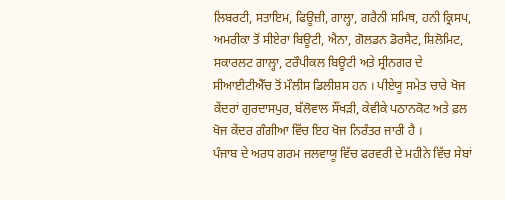ਲਿਬਰਟੀ, ਸਤਾਇਮ, ਫਿਊਜ਼ੀ, ਗਾਲ੍ਹਾ, ਗਰੈਨੀ ਸਮਿਥ, ਹਨੀ ਕ੍ਰਿਸਪ, ਅਮਰੀਕਾ ਤੋਂ ਸੀਏਰਾ ਬਿਊਟੀ, ਐਨਾ, ਗੋਲਡਨ ਡੋਰਸੈਟ, ਸ਼ਿਲੋਮਿਟ, ਸਕਾਰਲਟ ਗਾਲ੍ਹਾ, ਟਰੌਪੀਕਲ ਬਿਊਟੀ ਅਤੇ ਸ੍ਰੀਨਗਰ ਦੇ ਸੀਆਈਟੀਐੱਚ ਤੋਂ ਮੌਲੀਸ ਡਿਲੀਸ਼ਸ ਹਨ । ਪੀਏਯੂ ਸਮੇਤ ਚਾਰੇ ਖੋਜ ਕੇਂਦਰਾਂ ਗੁਰਦਾਸਪੁਰ, ਬੱਲੋਵਾਲ ਸੌਂਖੜੀ, ਕੇਵੀਕੇ ਪਠਾਨਕੋਟ ਅਤੇ ਫ਼ਲ ਖੋਜ ਕੇਂਦਰ ਗੰਗੀਆ ਵਿੱਚ ਇਹ ਖੋਜ ਨਿਰੰਤਰ ਜਾਰੀ ਹੈ ।
ਪੰਜਾਬ ਦੇ ਅਰਧ ਗਰਮ ਜਲਵਾਯੂ ਵਿੱਚ ਫਰਵਰੀ ਦੇ ਮਹੀਨੇ ਵਿੱਚ ਸੇਬਾਂ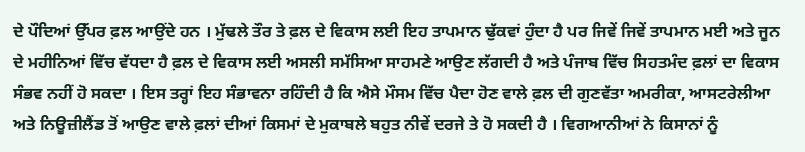ਦੇ ਪੌਦਿਆਂ ਉੱਪਰ ਫ਼ਲ ਆਉਂਦੇ ਹਨ । ਮੁੱਢਲੇ ਤੌਰ ਤੇ ਫ਼ਲ ਦੇ ਵਿਕਾਸ ਲਈ ਇਹ ਤਾਪਮਾਨ ਢੁੱਕਵਾਂ ਹੁੰਦਾ ਹੈ ਪਰ ਜਿਵੇਂ ਜਿਵੇਂ ਤਾਪਮਾਨ ਮਈ ਅਤੇ ਜੂਨ ਦੇ ਮਹੀਨਿਆਂ ਵਿੱਚ ਵੱਧਦਾ ਹੈ ਫ਼ਲ ਦੇ ਵਿਕਾਸ ਲਈ ਅਸਲੀ ਸਮੱਸਿਆ ਸਾਹਮਣੇ ਆਉਣ ਲੱਗਦੀ ਹੈ ਅਤੇ ਪੰਜਾਬ ਵਿੱਚ ਸਿਹਤਮੰਦ ਫ਼ਲਾਂ ਦਾ ਵਿਕਾਸ ਸੰਭਵ ਨਹੀਂ ਹੋ ਸਕਦਾ । ਇਸ ਤਰ੍ਹਾਂ ਇਹ ਸੰਭਾਵਨਾ ਰਹਿੰਦੀ ਹੈ ਕਿ ਐਸੇ ਮੌਸਮ ਵਿੱਚ ਪੈਦਾ ਹੋਣ ਵਾਲੇ ਫ਼ਲ ਦੀ ਗੁਣਵੱਤਾ ਅਮਰੀਕਾ, ਆਸਟਰੇਲੀਆ ਅਤੇ ਨਿਊਜ਼ੀਲੈਂਡ ਤੋਂ ਆਉਣ ਵਾਲੇ ਫ਼ਲਾਂ ਦੀਆਂ ਕਿਸਮਾਂ ਦੇ ਮੁਕਾਬਲੇ ਬਹੁਤ ਨੀਵੇਂ ਦਰਜੇ ਤੇ ਹੋ ਸਕਦੀ ਹੈ । ਵਿਗਆਨੀਆਂ ਨੇ ਕਿਸਾਨਾਂ ਨੂੰ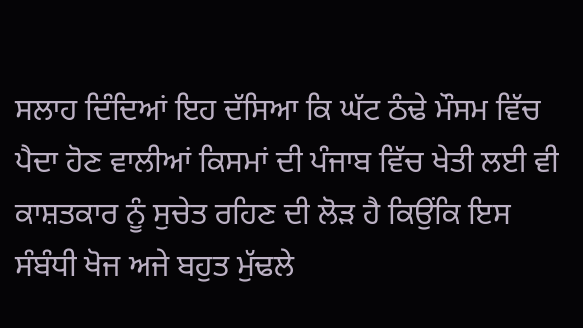ਸਲਾਹ ਦਿੰਦਿਆਂ ਇਹ ਦੱਸਿਆ ਕਿ ਘੱਟ ਠੰਢੇ ਮੌਸਮ ਵਿੱਚ ਪੈਦਾ ਹੋਣ ਵਾਲੀਆਂ ਕਿਸਮਾਂ ਦੀ ਪੰਜਾਬ ਵਿੱਚ ਖੇਤੀ ਲਈ ਵੀ ਕਾਸ਼ਤਕਾਰ ਨੂੰ ਸੁਚੇਤ ਰਹਿਣ ਦੀ ਲੋੜ ਹੈ ਕਿਉਂਕਿ ਇਸ ਸੰਬੰਧੀ ਖੋਜ ਅਜੇ ਬਹੁਤ ਮੁੱਢਲੇ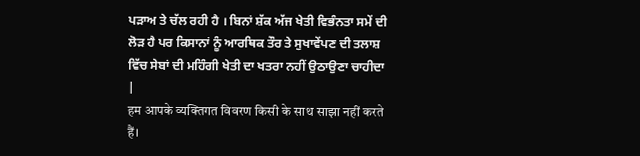ਪੜਾਅ ਤੇ ਚੱਲ ਰਹੀ ਹੈ । ਬਿਨਾਂ ਸ਼ੱਕ ਅੱਜ ਖੇਤੀ ਵਿਭੰਨਤਾ ਸਮੇਂ ਦੀ ਲੋੜ ਹੈ ਪਰ ਕਿਸਾਨਾਂ ਨੂੰ ਆਰਥਿਕ ਤੌਰ ਤੇ ਸੁਖਾਵੇਂਪਣ ਦੀ ਤਲਾਸ਼ ਵਿੱਚ ਸੇਬਾਂ ਦੀ ਮਹਿੰਗੀ ਖੇਤੀ ਦਾ ਖਤਰਾ ਨਹੀਂ ਉਠਾਉਣਾ ਚਾਹੀਦਾ |
हम आपके व्यक्तिगत विवरण किसी के साथ साझा नहीं करते हैं।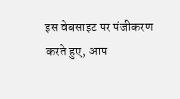इस वेबसाइट पर पंजीकरण करते हुए, आप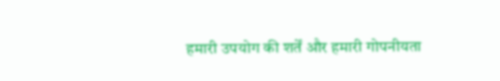हमारी उपयोग की शर्तें और हमारी गोपनीयता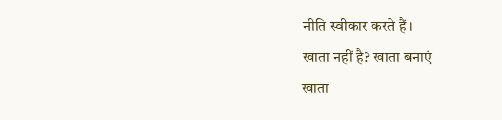नीति स्वीकार करते हैं।
खाता नहीं है? खाता बनाएं
खाता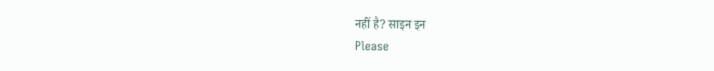नहीं है? साइन इन
Please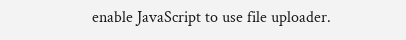enable JavaScript to use file uploader.